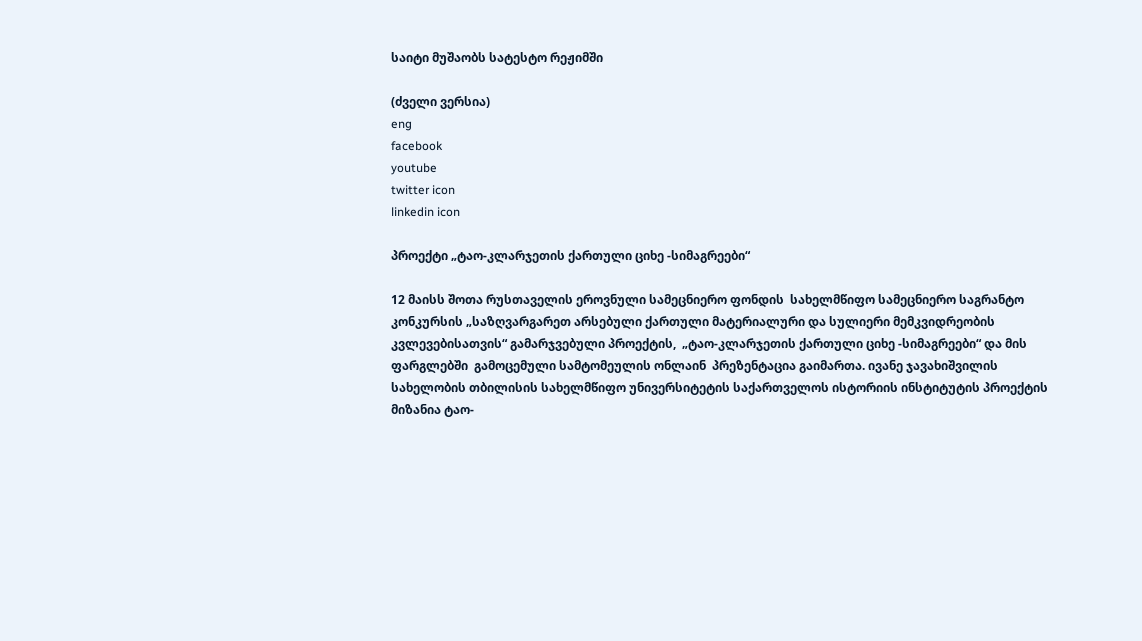საიტი მუშაობს სატესტო რეჟიმში

(ძველი ვერსია)
eng
facebook
youtube
twitter icon
linkedin icon

პროექტი „ტაო-კლარჯეთის ქართული ციხე -სიმაგრეები“

12 მაისს შოთა რუსთაველის ეროვნული სამეცნიერო ფონდის  სახელმწიფო სამეცნიერო საგრანტო კონკურსის „საზღვარგარეთ არსებული ქართული მატერიალური და სულიერი მემკვიდრეობის კვლევებისათვის“ გამარჯვებული პროექტის,  „ტაო-კლარჯეთის ქართული ციხე -სიმაგრეები“ და მის  ფარგლებში  გამოცემული სამტომეულის ონლაინ  პრეზენტაცია გაიმართა. ივანე ჯავახიშვილის სახელობის თბილისის სახელმწიფო უნივერსიტეტის საქართველოს ისტორიის ინსტიტუტის პროექტის მიზანია ტაო-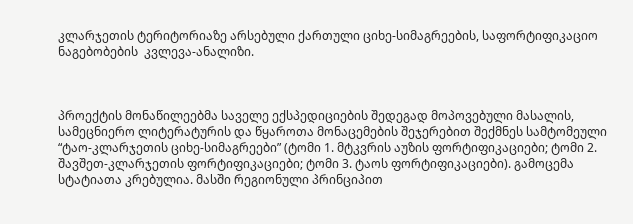კლარჯეთის ტერიტორიაზე არსებული ქართული ციხე-სიმაგრეების, საფორტიფიკაციო ნაგებობების  კვლევა-ანალიზი.



პროექტის მონაწილეებმა საველე ექსპედიციების შედეგად მოპოვებული მასალის, სამეცნიერო ლიტერატურის და წყაროთა მონაცემების შეჯერებით შექმნეს სამტომეული “ტაო-კლარჯეთის ციხე-სიმაგრეები” (ტომი 1. მტკვრის აუზის ფორტიფიკაციები; ტომი 2. შავშეთ-კლარჯეთის ფორტიფიკაციები; ტომი 3. ტაოს ფორტიფიკაციები). გამოცემა სტატიათა კრებულია. მასში რეგიონული პრინციპით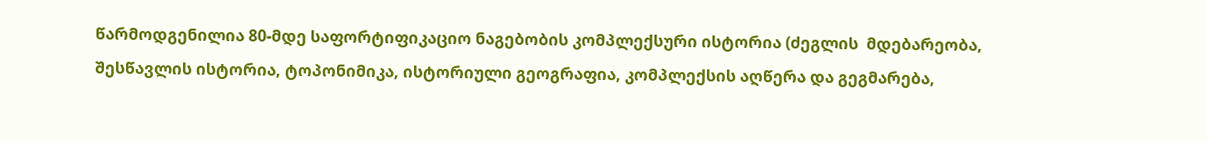წარმოდგენილია 80-მდე საფორტიფიკაციო ნაგებობის კომპლექსური ისტორია (ძეგლის  მდებარეობა, შესწავლის ისტორია, ტოპონიმიკა, ისტორიული გეოგრაფია, კომპლექსის აღწერა და გეგმარება,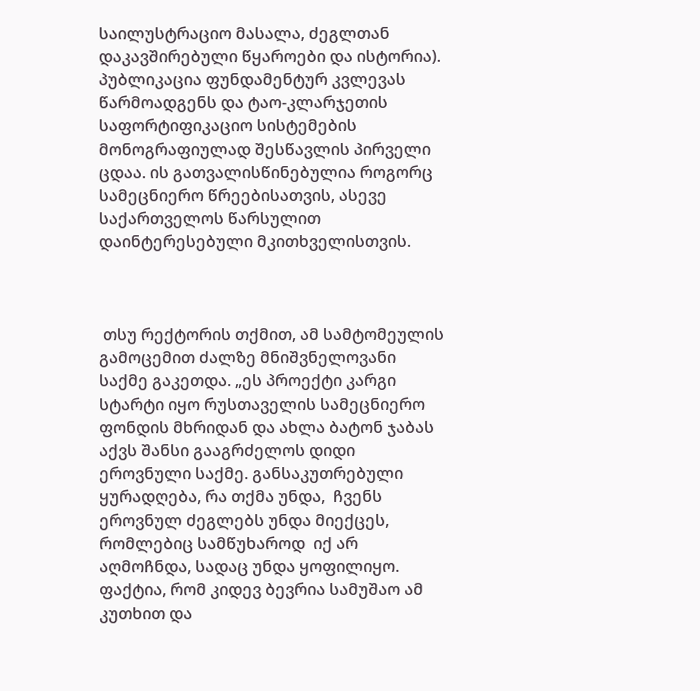საილუსტრაციო მასალა, ძეგლთან დაკავშირებული წყაროები და ისტორია). პუბლიკაცია ფუნდამენტურ კვლევას წარმოადგენს და ტაო-კლარჯეთის საფორტიფიკაციო სისტემების მონოგრაფიულად შესწავლის პირველი ცდაა. ის გათვალისწინებულია როგორც სამეცნიერო წრეებისათვის, ასევე საქართველოს წარსულით დაინტერესებული მკითხველისთვის.



 თსუ რექტორის თქმით, ამ სამტომეულის გამოცემით ძალზე მნიშვნელოვანი საქმე გაკეთდა. „ეს პროექტი კარგი სტარტი იყო რუსთაველის სამეცნიერო ფონდის მხრიდან და ახლა ბატონ ჯაბას აქვს შანსი გააგრძელოს დიდი ეროვნული საქმე. განსაკუთრებული ყურადღება, რა თქმა უნდა,  ჩვენს ეროვნულ ძეგლებს უნდა მიექცეს, რომლებიც სამწუხაროდ  იქ არ აღმოჩნდა, სადაც უნდა ყოფილიყო. ფაქტია, რომ კიდევ ბევრია სამუშაო ამ კუთხით და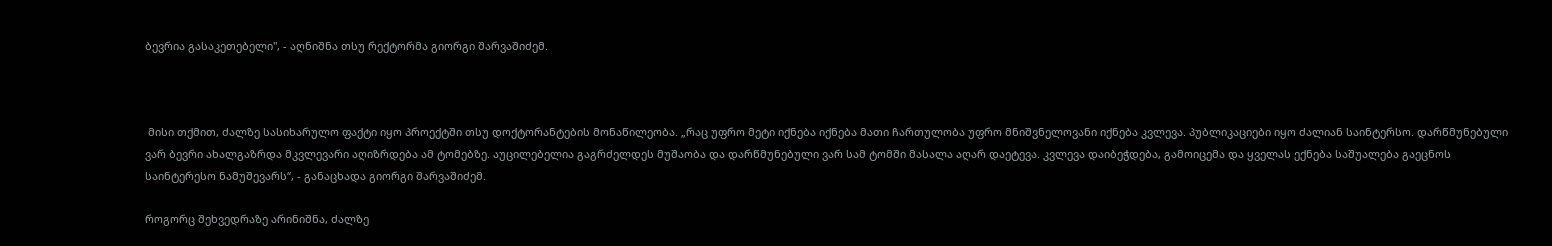ბევრია გასაკეთებელი", - აღნიშნა თსუ რექტორმა გიორგი შარვაშიძემ.



 მისი თქმით, ძალზე სასიხარულო ფაქტი იყო პროექტში თსუ დოქტორანტების მონაწილეობა. „რაც უფრო მეტი იქნება იქნება მათი ჩართულობა უფრო მნიშვნელოვანი იქნება კვლევა. პუბლიკაციები იყო ძალიან საინტერსო. დარწმუნებული ვარ ბევრი ახალგაზრდა მკვლევარი აღიზრდება ამ ტომებზე. აუცილებელია გაგრძელდეს მუშაობა და დარწმუნებული ვარ სამ ტომში მასალა აღარ დაეტევა. კვლევა დაიბეჭდება, გამოიცემა და ყველას ექნება საშუალება გაეცნოს საინტერესო ნამუშევარს“, - განაცხადა გიორგი შარვაშიძემ.

როგორც შეხვედრაზე არინიშნა, ძალზე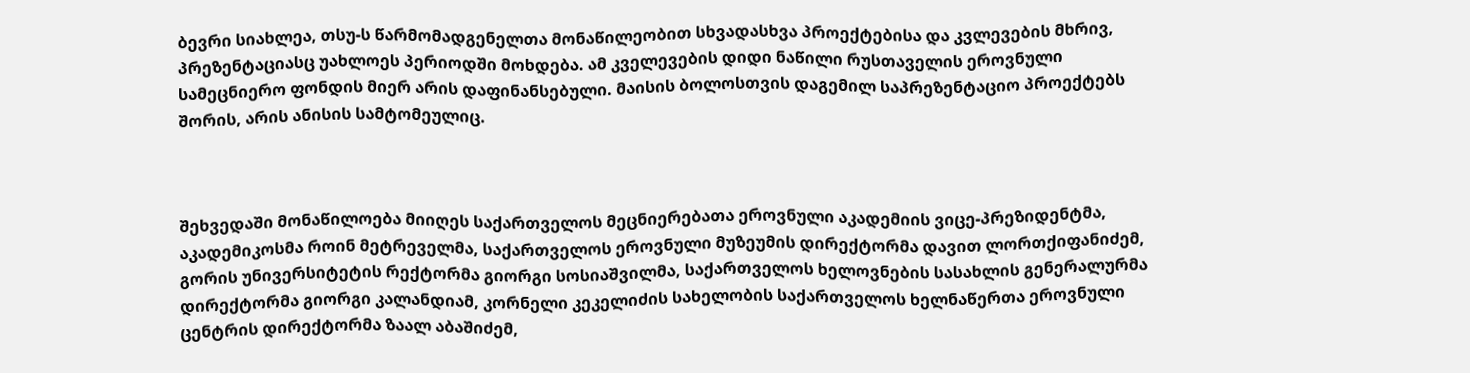ბევრი სიახლეა, თსუ-ს წარმომადგენელთა მონაწილეობით სხვადასხვა პროექტებისა და კვლევების მხრივ, პრეზენტაციასც უახლოეს პერიოდში მოხდება. ამ კველევების დიდი ნაწილი რუსთაველის ეროვნული სამეცნიერო ფონდის მიერ არის დაფინანსებული. მაისის ბოლოსთვის დაგემილ საპრეზენტაციო პროექტებს შორის, არის ანისის სამტომეულიც.



შეხვედაში მონაწილოება მიიღეს საქართველოს მეცნიერებათა ეროვნული აკადემიის ვიცე-პრეზიდენტმა, აკადემიკოსმა როინ მეტრეველმა, საქართველოს ეროვნული მუზეუმის დირექტორმა დავით ლორთქიფანიძემ, გორის უნივერსიტეტის რექტორმა გიორგი სოსიაშვილმა, საქართველოს ხელოვნების სასახლის გენერალურმა დირექტორმა გიორგი კალანდიამ, კორნელი კეკელიძის სახელობის საქართველოს ხელნაწერთა ეროვნული ცენტრის დირექტორმა ზაალ აბაშიძემ,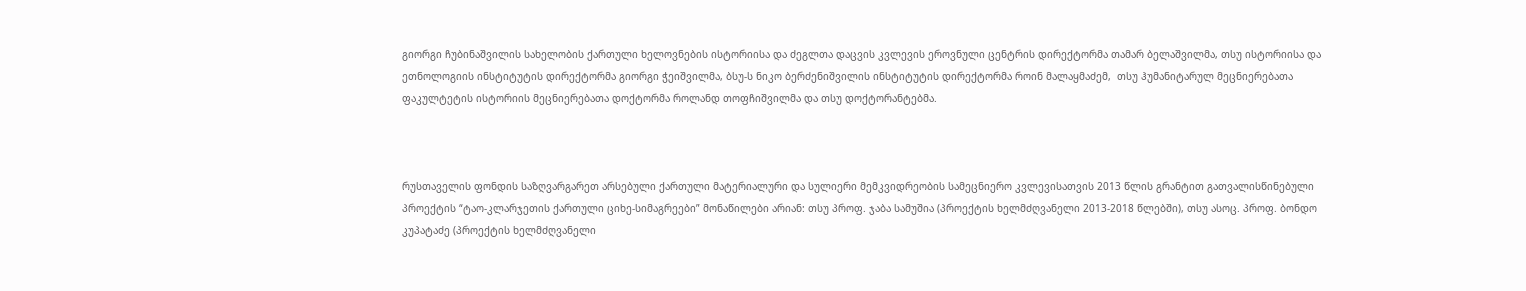გიორგი ჩუბინაშვილის სახელობის ქართული ხელოვნების ისტორიისა და ძეგლთა დაცვის კვლევის ეროვნული ცენტრის დირექტორმა თამარ ბელაშვილმა, თსუ ისტორიისა და ეთნოლოგიის ინსტიტუტის დირექტორმა გიორგი ჭეიშვილმა, ბსუ-ს ნიკო ბერძენიშვილის ინსტიტუტის დირექტორმა როინ მალაყმაძემ,  თსუ ჰუმანიტარულ მეცნიერებათა ფაკულტეტის ისტორიის მეცნიერებათა დოქტორმა როლანდ თოფჩიშვილმა და თსუ დოქტორანტებმა.



რუსთაველის ფონდის საზღვარგარეთ არსებული ქართული მატერიალური და სულიერი მემკვიდრეობის სამეცნიერო კვლევისათვის 2013 წლის გრანტით გათვალისწინებული პროექტის “ტაო-კლარჯეთის ქართული ციხე-სიმაგრეები” მონაწილები არიან: თსუ პროფ. ჯაბა სამუშია (პროექტის ხელმძღვანელი 2013-2018 წლებში), თსუ ასოც. პროფ. ბონდო კუპატაძე (პროექტის ხელმძღვანელი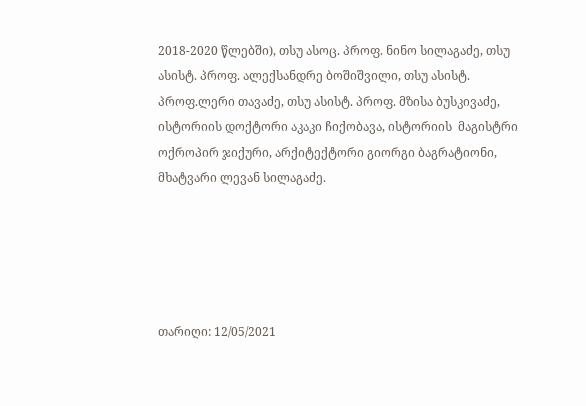2018-2020 წლებში), თსუ ასოც. პროფ. ნინო სილაგაძე, თსუ ასისტ. პროფ. ალექსანდრე ბოშიშვილი, თსუ ასისტ. პროფ.ლერი თავაძე, თსუ ასისტ. პროფ. მზისა ბუსკივაძე, ისტორიის დოქტორი აკაკი ჩიქობავა, ისტორიის  მაგისტრი ოქროპირ ჯიქური, არქიტექტორი გიორგი ბაგრატიონი, მხატვარი ლევან სილაგაძე.





თარიღი: 12/05/2021